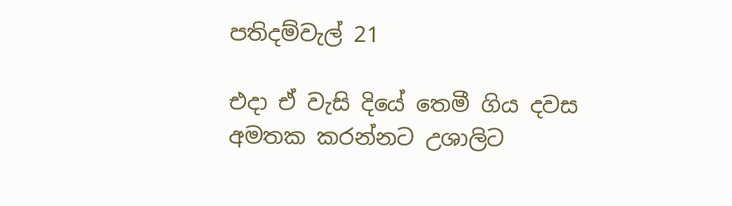පතිදම්වැල් 21

එදා ඒ වැසි දියේ තෙමී ගිය දවස අමතක කරන්නට උශාලිට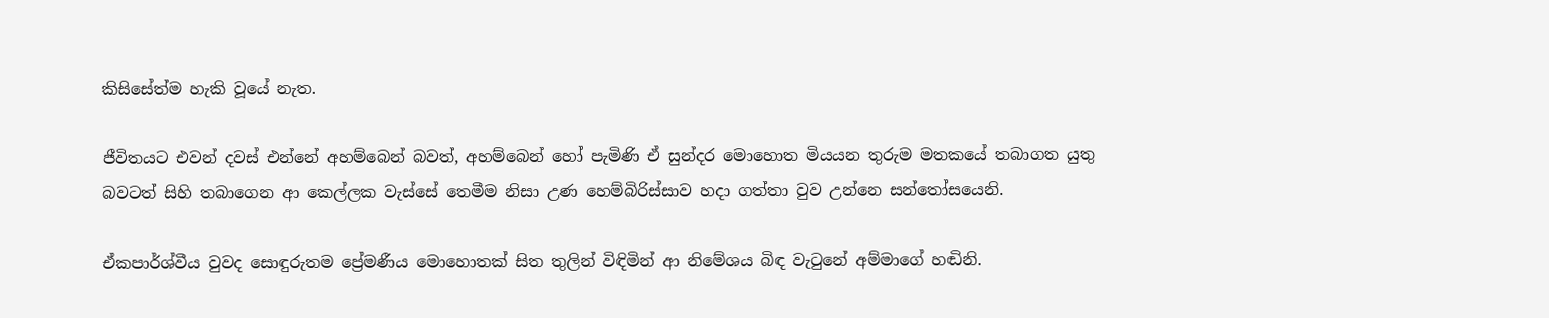කිසිසේත්ම හැකි වූයේ නැත.

ජීවිතයට එවන් දවස් එන්නේ අහම්බෙන් බවත්, අහම්බෙන් හෝ පැමිණි ඒ සුන්දර මොහොත මියයන තුරුම මතකයේ තබාගත යුතු බවටත් සිහි තබාගෙන ආ කෙල්ලක වැස්සේ තෙමීම නිසා උණ හෙම්බිරිස්සාව හදා ගත්තා වුව උන්නෙ සන්තෝසයෙනි.

ඒකපාර්ශ්වීය වුවද සොඳුරුතම ප්‍රේමණීය මොහොතක් සිත තුලින් විඳිමින් ආ නිමේශය බිඳ වැටුනේ අම්මාගේ හඬිනි.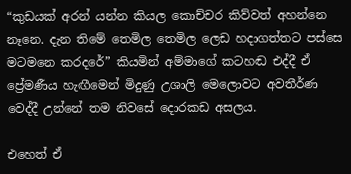“කුඩයක් අරන් යන්න කියල කොච්චර කිව්වත් අහන්නෙ නෑනෙ. දැන තිමේ තෙමිල තෙමිල ලෙඩ හදාගත්තට පස්සෙ මටමනෙ කරදරේ” කියමින් අම්මාගේ කටහඬ එද්දී ඒ ප්‍රේමණීය හැඟීමෙන් මිදුණු උශාලි මෙලොවට අවතීර්ණ වෙද්දී උන්නේ තම නිවසේ දොරකඩ අසලය.

එහෙත් ඒ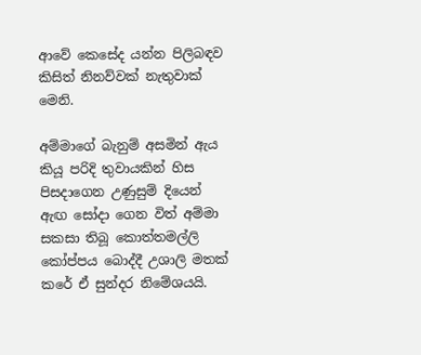ආවේ කෙසේද යන්න පිලිබඳව කිසිත් නිනව්වක් නැතුවාක් මෙනි.

අම්මාගේ බැනුම් අසමින් ඇය කියූ පරිදි තුවායකින් හිස පිසදාගෙන උණුසුම් දියෙන් ඇඟ සෝදා ගෙන විත් අම්මා සකසා තිබූ කොත්තමල්ලි කෝප්පය බොද්දී උශාලි මතක් කරේ ඒ සුන්දර නිමේශයයි.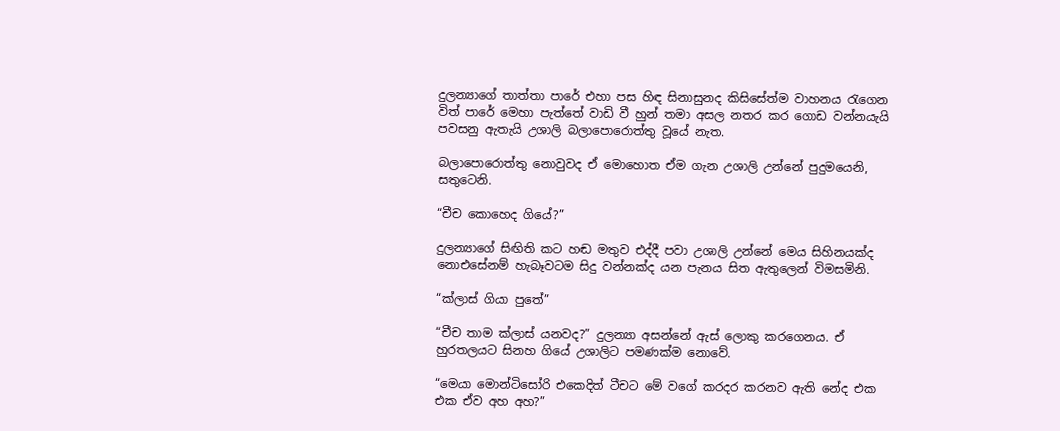දුලන්‍යාගේ තාත්තා පාරේ එහා පස හිඳ සිනාසුනද කිසිසේත්ම වාහනය රැගෙන විත් පාරේ මෙහා පැත්තේ වාඩි වී හුන් තමා අසල නතර කර ගොඩ වන්නයැයි පවසනු ඇතැයි උශාලි බලාපොරොත්තු වූයේ නැත.

බලාපොරොත්තු නොවුවද ඒ මොහොත ඒම ගැන උශාලි උන්නේ පුදුමයෙනි, සතුටෙනි.

“චීච කොහෙද ගියේ?”

දුලන්‍යාගේ සිඟිති කට හඬ මතුව එද්දී පවා උශාලි උන්නේ මෙය සිහිනයක්ද නොඑසේනම් හැබෑවටම සිදු වන්නක්ද යන පැනය සිත ඇතුලෙන් විමසමිනි.

“ක්ලාස් ගියා පුතේ”

“චීච තාම ක්ලාස් යනවද?” දුලන්‍යා අසන්නේ ඇස් ලොකු කරගෙනය. ඒ හුරතලයට සිනහ ගියේ උශාලිට පමණක්ම නොවේ.

“මෙයා මොන්ටිසෝරි එකෙදිත් ටීචට මේ වගේ කරදර කරනව ඇති නේද එක එක ඒව අහ අහ?”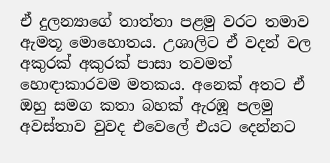ඒ දුලන්‍යාගේ තාත්තා පළමු වරට තමාව ඇමතූ මොහොතය. උශාලිට ඒ වදන් වල අකුරක් අකුරක් පාසා තවමත් හොඳාකාරවම මතකය. අනෙක් අතට ඒ ඔහු සමග කතා බහක් ඇරඹූ පලමු අවස්තාව වුවද එවෙලේ එයට දෙන්නට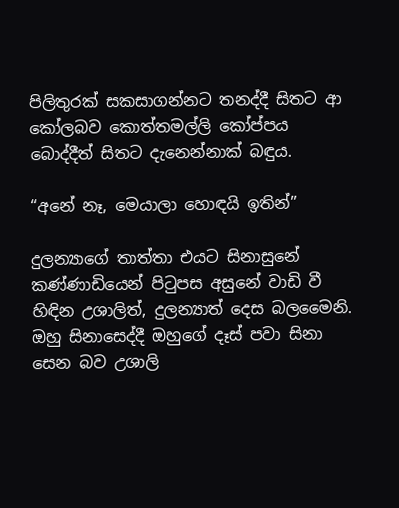පිලිතුරක් සකසාගන්නට තනද්දී සිතට ආ කෝලබව කොත්තමල්ලි කෝප්පය බොද්දීත් සිතට දැනෙන්නාක් බඳුය.

“අනේ නෑ, මෙයාලා හොඳයි ඉතින්”

දුලන්‍යාගේ තාත්තා එයට සිනාසුනේ කණ්ණාඩියෙන් පිටුපස අසුනේ වාඩි වී හිඳින උශාලිත්, දුලන්‍යාත් දෙස බලමෛනි. ඔහු සිනාසෙද්දී ඔහුගේ දෑස් පවා සිනා සෙන බව උශාලි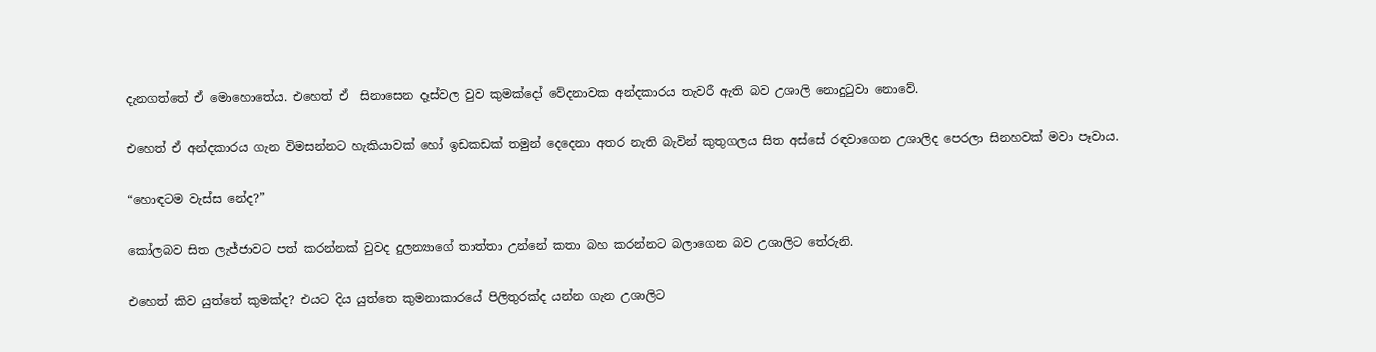දැනගත්තේ ඒ මොහොතේය. එහෙත් ඒ  සිනාසෙන දෑස්වල වුව කුමක්දෝ වේදනාවක අන්දකාරය තැවරී ඇති බව උශාලි නොදුටුවා නොවේ.

එහෙත් ඒ අන්දකාරය ගැන විමසන්නට හැකියාවක් හෝ ඉඩකඩක් තමුන් දෙදෙනා අතර නැති බැවින් කුතුගලය සිත අස්සේ රඳවාගෙන උශාලිද පෙරලා සිනහවක් මවා පෑවාය.

“හොඳටම වැස්ස නේද?”

කෝලබව සිත ලැජ්ජාවට පත් කරන්නක් වුවද දුලන්‍යාගේ තාත්තා උන්නේ කතා බහ කරන්නට බලාගෙන බව උශාලිට තේරුනි.

එහෙත් කිව යුත්තේ කුමක්ද? එයට දිය යුත්තෙ කුමනාකාරයේ පිලිතුරක්ද යන්න ගැන උශාලිට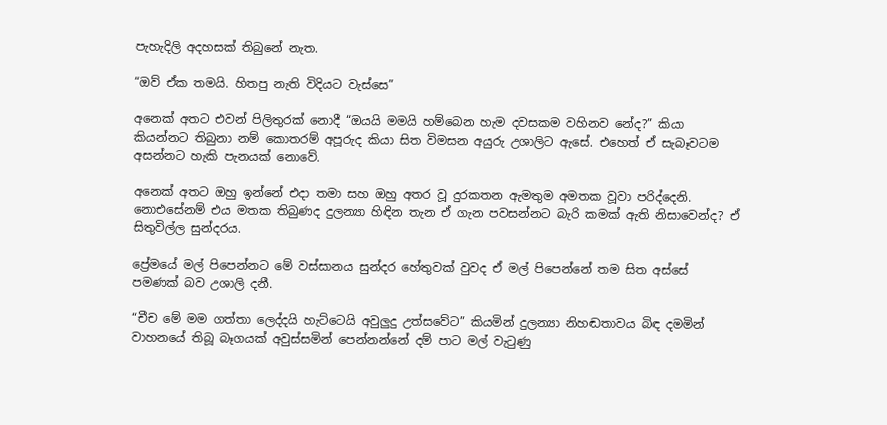පැහැදිලි අදහසක් තිබුනේ නැත.

“ඔව් ඒක තමයි. හිතපු නැති විදියට වැස්සෙ”

අනෙක් අතට එවන් පිලිතුරක් නොදී “ඔයයි මමයි හම්බෙන හැම දවසකම වහිනව නේද?” කියා කියන්නට තිබුනා නම් කොතරම් අපූරුද කියා සිත විමසන අයුරු උශාලිට ඇසේ. එහෙත් ඒ සැබෑවටම අසන්නට හැකි පැනයක් නොවේ.

අනෙක් අතට ඔහු ඉන්නේ එදා තමා සහ ඔහු අතර වූ දුරකතන ඇමතුම අමතක වූවා පරිද්දෙනි. නොඑසේනම් එය මතක තිබුණද දුලන්‍යා හිඳින තැන ඒ ගැන පවසන්නට බැරි කමක් ඇති නිසාවෙන්ද? ඒ සිතුවිල්ල සුන්දරය.

ප්‍රේමයේ මල් පිපෙන්නට මේ වස්සානය සුන්දර හේතුවක් වුවද ඒ මල් පිපෙන්නේ තම සිත අස්සේ පමණක් බව උශාලි දනී.

“චීච මේ මම ගත්තා ලෙද්දයි හැට්ටෙයි අවුලුදු උත්සවේට” කියමින් දුලන්‍යා නිහඬතාවය බිඳ දමමින් වාහනයේ තිබූ බෑගයක් අවුස්සමින් පෙන්නන්නේ දම් පාට මල් වැටුණු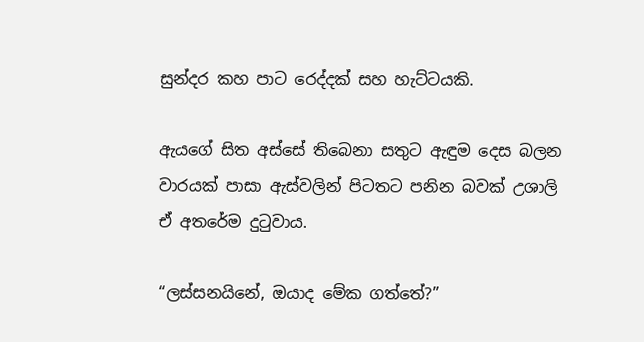සුන්දර කහ පාට රෙද්දක් සහ හැට්ටයකි.

ඇයගේ සිත අස්සේ තිබෙනා සතුට ඇඳුම දෙස බලන වාරයක් පාසා ඇස්වලින් පිටතට පනින බවක් උශාලි ඒ අතරේම දුටුවාය.

“ලස්සනයිනේ, ඔයාද මේක ගත්තේ?”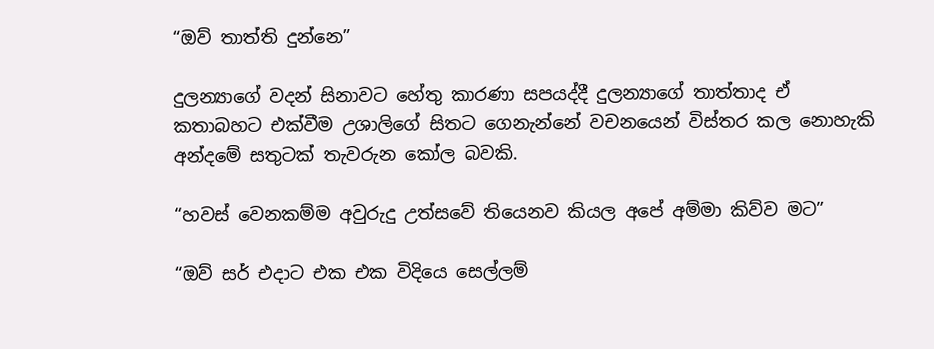“ඔව් තාත්ති දුන්නෙ”

දුලන්‍යාගේ වදන් සිනාවට හේතු කාරණා සපයද්දී දුලන්‍යාගේ තාත්තාද ඒ කතාබහට එක්වීම උශාලිගේ සිතට ගෙනැන්නේ වචනයෙන් විස්තර කල නොහැකි අන්දමේ සතුටක් තැවරුන කෝල බවකි.

“හවස් වෙනකම්ම අවුරුදු උත්සවේ තියෙනව කියල අපේ අම්මා කිව්ව මට”

“ඔව් සර් එදාට එක එක විදියෙ සෙල්ලම්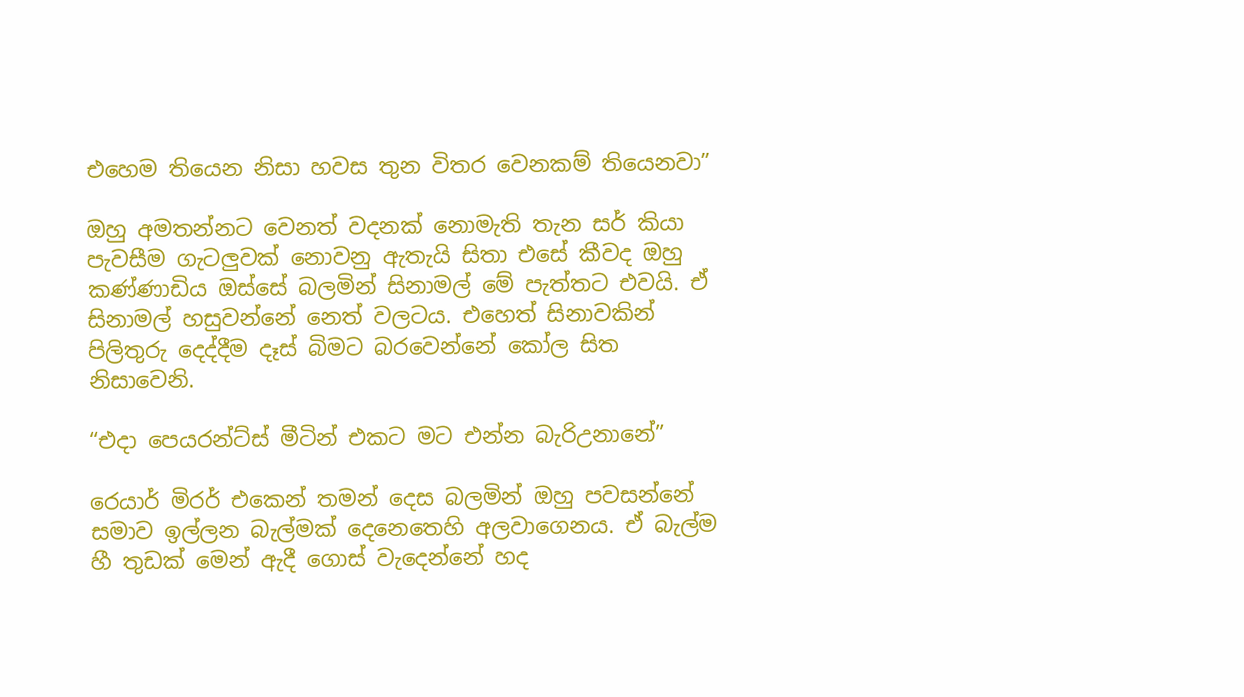එහෙම තියෙන නිසා හවස තුන විතර වෙනකම් තියෙනවා”

ඔහු අමතන්නට වෙනත් වදනක් නොමැති තැන සර් කියා පැවසීම ගැටලුවක් නොවනු ඇතැයි සිතා එසේ කීවද ඔහු කණ්ණාඩිය ඔස්සේ බලමින් සිනාමල් මේ පැත්තට එවයි. ඒ සිනාමල් හසුවන්නේ නෙත් වලටය. එහෙත් සිනාවකින් පිලිතුරු දෙද්දීම දෑස් බිමට බරවෙන්නේ කෝල සිත නිසාවෙනි.

“එදා පෙයරන්ට්ස් මීටින් එකට මට එන්න බැරිඋනානේ”

රෙයාර් මිරර් එකෙන් තමන් දෙස බලමින් ඔහු පවසන්නේ සමාව ඉල්ලන බැල්මක් දෙනෙතෙහි අලවාගෙනය. ඒ බැල්ම හී තුඩක් මෙන් ඇදී ගොස් වැදෙන්නේ හද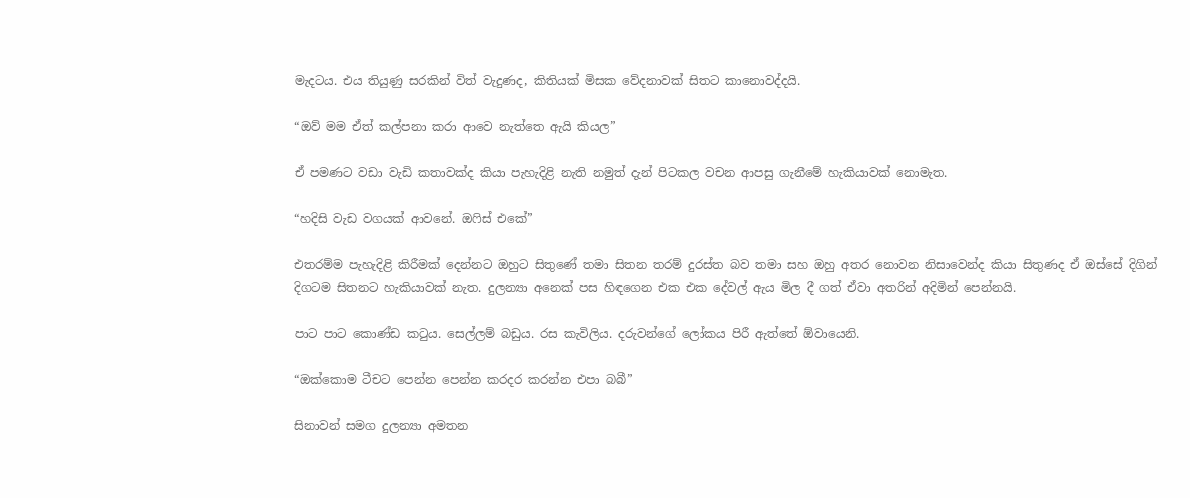මැදටය. එය තියුණු සරකින් විත් වැදුණද, කිතියක් මිසක වේදනාවක් සිතට කානොවද්දයි.

“ඔව් මම ඒත් කල්පනා කරා ආවෙ නැත්තෙ ඇයි කියල”

ඒ පමණට වඩා වැඩි කතාවක්ද කියා පැහැදිළි නැති නමුත් දැන් පිටකල වචන ආපසු ගැනීමේ හැකියාවක් නොමැත.

“හදිසි වැඩ වගයක් ආවනේ. ඔෆිස් එකේ”

එතරම්ම පැහැදිළි කිරීමක් දෙන්නට ඔහුට සිතුණේ තමා සිතන තරම් දුරස්ත බව තමා සහ ඔහු අතර නොවන නිසාවෙන්ද කියා සිතුණද ඒ ඔස්සේ දිගින් දිගටම සිතනට හැකියාවක් නැත. දුලන්‍යා අනෙක් පස හිඳගෙන එක එක දේවල් ඇය මිල දී ගත් ඒවා අතරින් අදිමින් පෙන්නයි.

පාට පාට කොණ්ඩ කටුය. සෙල්ලම් බඩුය. රස කැවිලිය. දරුවන්ගේ ලෝකය පිරී ඇත්තේ ඕවායෙනි.

“ඔක්කොම ටීචට පෙන්න පෙන්න කරදර කරන්න එපා බබී”

සිනාවන් සමග දුලන්‍යා අමතන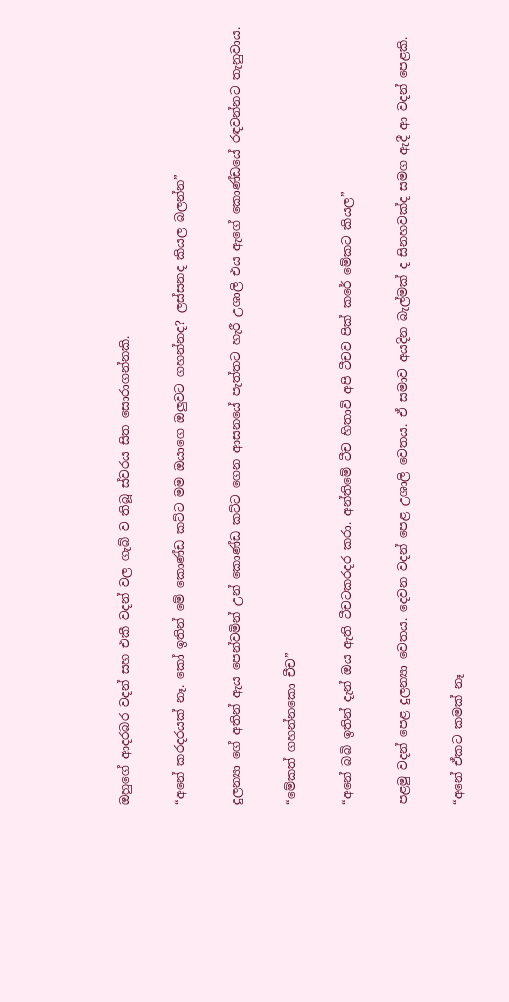ඔහුගේ ආදරබර වදන් සහ එකී වදන් වල ගැබ් ව තිබූ ස්වරය සිත සොරාගන්නකි.

“අනේ කරදරයක් නෑ. කෝ ඉතින් මේ කොණ්ඩ කට්ට මම ඔයාගෙ ඔලුවට ගහන්නද? ලස්සනද කියල බලන්න”

දුලන්‍යා ගේ අතින් ඇය පෙන්වමින් උන් කොණ්ඩ කට්ට ගෙන ආසනයේ පැත්තට හැරී උශාලි එය ඇගේ කොණ්ඩයේ රඳවන්නට තැනුවාය.

“මේකත් ගහන්නකො චීච”

“අනේ බබි ඉතින් දැන් ඔය ඇති ටීචටකරදර කරා. අන්තිමේ ටීච හිතාවි අපි ටීචව පික් කරේ මේකට කියල”

පළමු වදන් පෙළ දුලන්‍යා වෙතය. දෙවන වදන් පෙළ උශාලි වෙතය. ඒ සමාව අයදින බැල්මක් ද සිනහවක්ද සමග ඇදී ආ වදන් පෙළකි.

“අනේ ඒකට කමක් නෑ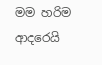මම හරිම ආදරෙයි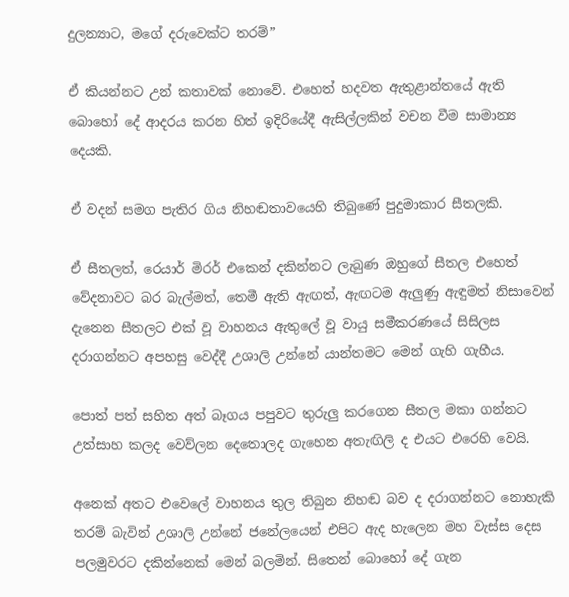දුලන්‍යාට, මගේ දරුවෙක්ට තරම්”

ඒ කියන්නට උන් කතාවක් නොවේ. එහෙත් හදවත ඇතුළාන්තයේ ඇති බොහෝ දේ ආදරය කරන හිත් ඉදිරියේදී ඇසිල්ලකින් වචන වීම සාමාන්‍ය දෙයකි.

ඒ වදන් සමග පැතිර ගිය නිහඬතාවයෙහි තිබුණේ පුදුමාකාර සීතලකි.

ඒ සීතලත්, රෙයාර් මිරර් එකෙන් දකින්නට ලැබුණ ඔහුගේ සීතල එහෙත් වේදනාවට බර බැල්මත්, තෙමී ඇති ඇඟත්, ඇඟටම ඇලුණු ඇඳුමත් නිසාවෙන් දැනෙන සීතලට එක් වූ වාහනය ඇතුලේ වූ වායු සමීකරණයේ සිසිලස දරාගන්නට අපහසු වෙද්දී උශාලි උන්නේ යාන්තමට මෙන් ගැහි ගැහීය.

පොත් පත් සහිත අත් බෑගය පපුවට තුරුලු කරගෙන සීතල මකා ගන්නට උත්සාහ කලද වෙව්ලන දෙතොලද ගැහෙන අතැඟිලි ද එයට එරෙහි වෙයි.

අනෙක් අතට එවෙලේ වාහනය තුල තිබුන නිහඬ බව ද දරාගන්නට නොහැකි තරම් බැවින් උශාලි උන්නේ ජනේලයෙන් එපිට ඇද හැලෙන මහ වැස්ස දෙස පලමුවරට දකින්නෙක් මෙන් බලමින්. සිතෙන් බොහෝ දේ ගැන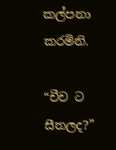කල්පනා කරමිනි.

“චීච ට සීතලද?”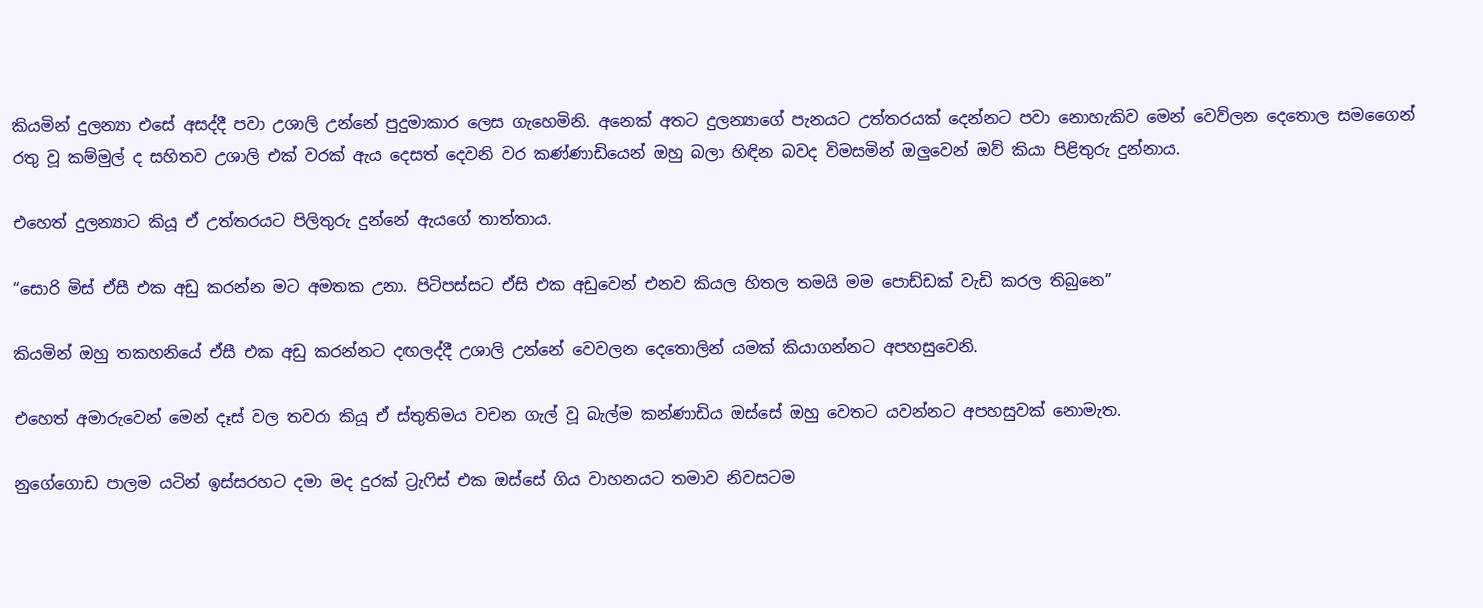කියමින් දුලන්‍යා එසේ අසද්දී පවා උශාලි උන්නේ පුදුමාකාර ලෙස ගැහෙමිනි. අනෙක් අතට දුලන්‍යාගේ පැනයට උත්තරයක් දෙන්නට පවා නොහැකිව මෙන් වෙව්ලන දෙතොල සමගෛන් රතු වූ කම්මුල් ද සහිතව උශාලි එක් වරක් ඇය දෙසත් දෙවනි වර කණ්ණාඩියෙන් ඔහු බලා හිඳින බවද විමසමින් ඔලුවෙන් ඔව් කියා පිළිතුරු දුන්නාය.

එහෙත් දුලන්‍යාට කියූ ඒ උත්තරයට පිලිතුරු දුන්නේ ඇයගේ තාත්තාය.

“සොරි මිස් ඒසී එක අඩු කරන්න මට අමතක උනා. පිටිපස්සට ඒසි එක අඩුවෙන් එනව කියල හිතල තමයි මම පොඩ්ඩක් වැඩි කරල තිබුනෙ”

කියමින් ඔහු තකහනියේ ඒසී එක අඩු කරන්නට දඟලද්දී උශාලි උන්නේ වෙවලන දෙතොලින් යමක් කියාගන්නට අපහසුවෙනි.

එහෙත් අමාරුවෙන් මෙන් දෑස් වල තවරා කියූ ඒ ස්තුතිමය වචන ගැල් වූ බැල්ම කන්ණාඩිය ඔස්සේ ඔහු වෙතට යවන්නට අපහසුවක් නොමැත.

නුගේගොඩ පාලම යටින් ඉස්සරහට දමා මද දුරක් ට්‍රැෆිස් එක ඔස්සේ ගිය වාහනයට තමාව නිවසටම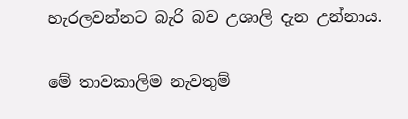හැරලවන්නට බැරි බව උශාලි දැන උන්නාය.

මේ තාවකාලිම නැවතුම්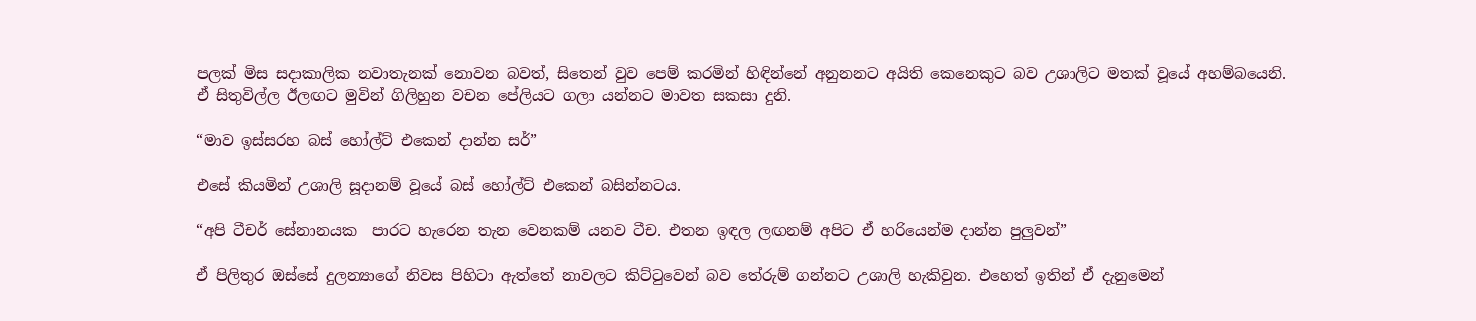පලක් මිස සදාකාලික නවාතැනක් නොවන බවත්, සිතෙන් වුව පෙම් කරමින් හිඳින්නේ අනුනනට අයිති කෙනෙකුට බව උශාලිට මතක් වූයේ අහම්බයෙනි. ඒ සිතුවිල්ල ඊලඟට මුවින් ගිලිහුන වචන පේලියට ගලා යන්නට මාවත සකසා දුනි.

“මාව ඉස්සරහ බස් හෝල්ට් එකෙන් දාන්න සර්”

එසේ කියමින් උශාලි සූදානම් වූයේ බස් හෝල්ට් එකෙන් බසින්නටය.

“අපි ටීචර් සේනානයක  පාරට හැරෙන තැන වෙනකම් යනව ටීච. එතන ඉඳල ලඟනම් අපිට ඒ හරියෙන්ම දාන්න පුලුවන්”

ඒ පිලිතුර ඔස්සේ දුලන්‍යාගේ නිවස පිහිටා ඇත්තේ නාවලට කිට්ටුවෙන් බව තේරුම් ගන්නට උශාලි හැකිවුන. එහෙත් ඉතින් ඒ දැනුමෙන්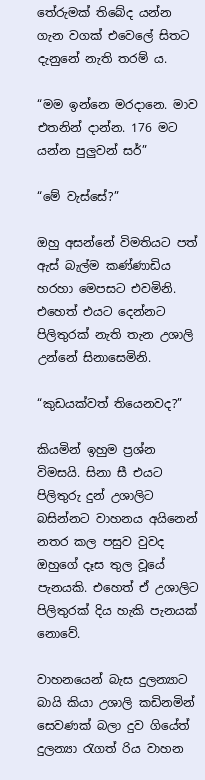තේරුමක් තිබේද යන්න ගැන වගක් එවෙලේ සිතට දැනුනේ නැති තරම් ය.

“මම ඉන්නෙ මරදානෙ. මාව එතනින් දාන්න. 176 මට යන්න පුලුවන් සර්”

“මේ වැස්සේ?”

ඔහු අසන්නේ විමතියට පත් ඇස් බැල්ම කණ්ණාඩිය හරහා මෙපසට එවමිනි. එහෙත් එයට දෙන්නට පිලිතුරක් නැති තැන උශාලි උන්නේ සිනාසෙමිනි.

“කුඩයක්වත් තියෙනවද?”

කියමින් ඉහුම ප්‍රශ්න විමසයි. සිනා සී එයට පිලිතුරු දුන් උශාලිට බසින්නට වාහනය අයිනෙන් නතර කල පසුව වුවද ඔහුගේ දෑස තුල වූයේ පැනයකි. එහෙත් ඒ උශාලිට පිලිතුරක් දිය හැකි පැනයක් නොවේ.

වාහනයෙන් බැස දුලන්‍යාට බායි කියා උශාලි කඩිනමින් සෙවණක් බලා දුව ගියේත් දුලන්‍යා රැගත් රිය වාහන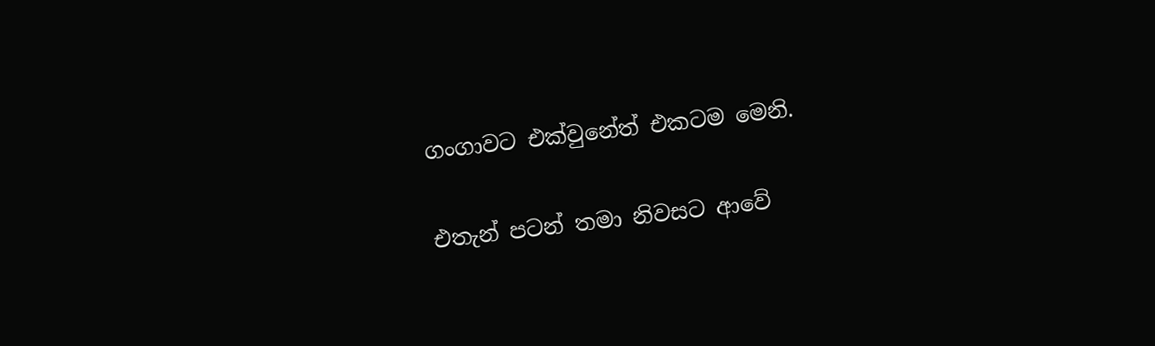ගංගාවට එක්වුනේත් එකටම මෙනි.

එතැන් පටන් තමා නිවසට ආවේ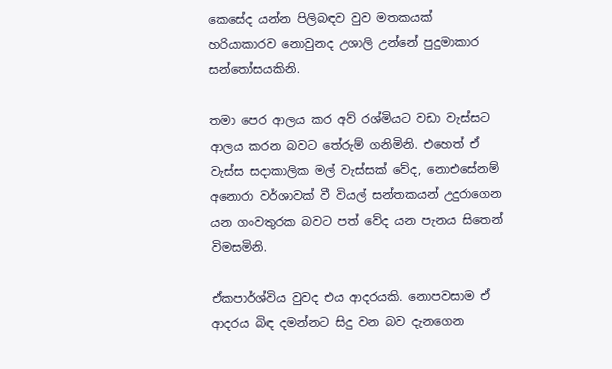කෙසේද යන්න පිලිබඳව වුව මතකයක් හරියාකාරව නොවුනද උශාලි උන්නේ පුදුමාකාර සන්තෝසයකිනි.

තමා පෙර ආලය කර අව් රශ්මියට වඩා වැස්සට ආලය කරන බවට තේරුම් ගනිමිනි. එහෙත් ඒ වැස්ස සදාකාලික මල් වැස්සක් වේද, නොඑසේනම් අනොරා වර්ශාවක් වී වියල් සන්තකයන් උදුරාගෙන යන ගංවතුරක බවට පත් වේද යන පැනය සිතෙන් විමසමිනි.

ඒකපාර්ශ්විය වුවද එය ආදරයකි. නොපවසාම ඒ ආදරය බිඳ දමන්නට සිදු වන බව දැනගෙන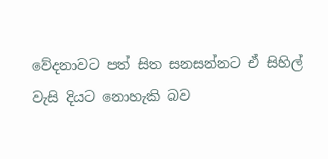වේදනාවට පත් සිත සනසන්නට ඒ සිහිල් වැසි දියට නොහැකි බව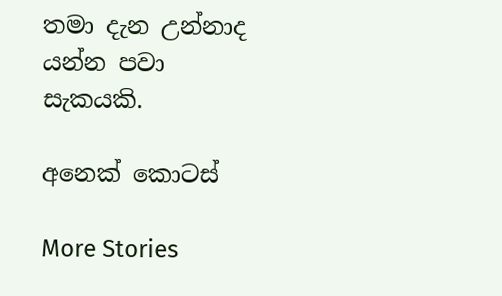තමා දැන උන්නාද යන්න පවා සැකයකි.

අනෙක් කොටස්

More Stories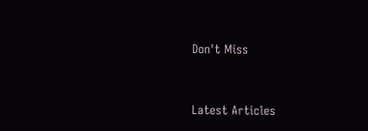Don't Miss


Latest Articles